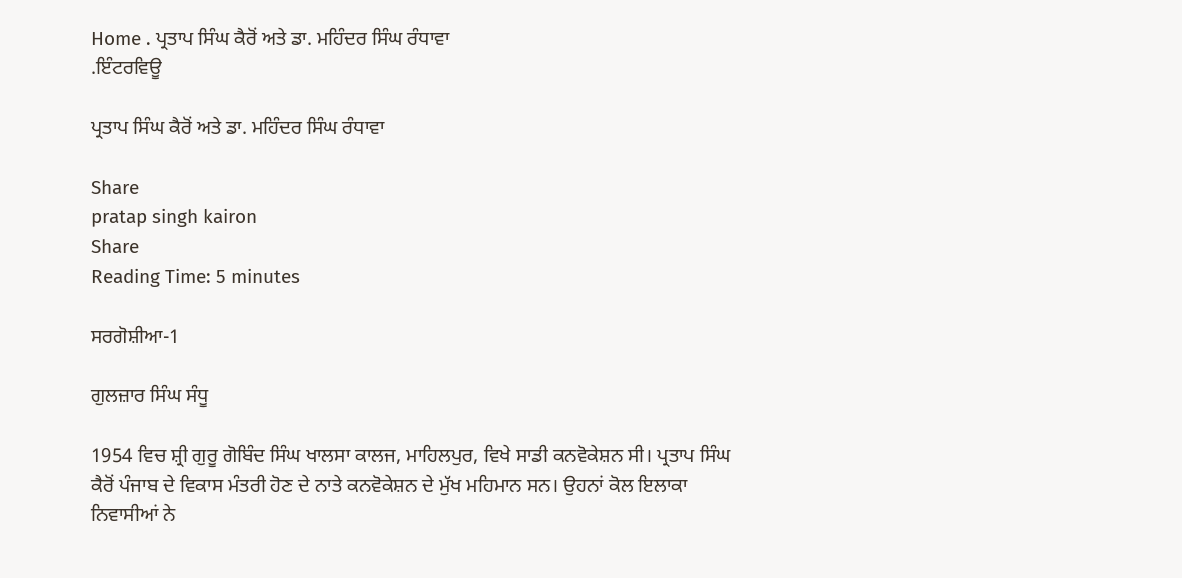Home . ਪ੍ਰਤਾਪ ਸਿੰਘ ਕੈਰੋਂ ਅਤੇ ਡਾ. ਮਹਿੰਦਰ ਸਿੰਘ ਰੰਧਾਵਾ
.ਇੰਟਰਵਿਊ

ਪ੍ਰਤਾਪ ਸਿੰਘ ਕੈਰੋਂ ਅਤੇ ਡਾ. ਮਹਿੰਦਰ ਸਿੰਘ ਰੰਧਾਵਾ

Share
pratap singh kairon
Share
Reading Time: 5 minutes

ਸਰਗੋਸ਼ੀਆ-1

ਗੁਲਜ਼ਾਰ ਸਿੰਘ ਸੰਧੂ

1954 ਵਿਚ ਸ਼੍ਰੀ ਗੁਰੂ ਗੋਬਿੰਦ ਸਿੰਘ ਖਾਲਸਾ ਕਾਲਜ, ਮਾਹਿਲਪੁਰ, ਵਿਖੇ ਸਾਡੀ ਕਨਵੋਕੇਸ਼ਨ ਸੀ। ਪ੍ਰਤਾਪ ਸਿੰਘ ਕੈਰੋਂ ਪੰਜਾਬ ਦੇ ਵਿਕਾਸ ਮੰਤਰੀ ਹੋਣ ਦੇ ਨਾਤੇ ਕਨਵੋਕੇਸ਼ਨ ਦੇ ਮੁੱਖ ਮਹਿਮਾਨ ਸਨ। ਉਹਨਾਂ ਕੋਲ ਇਲਾਕਾ ਨਿਵਾਸੀਆਂ ਨੇ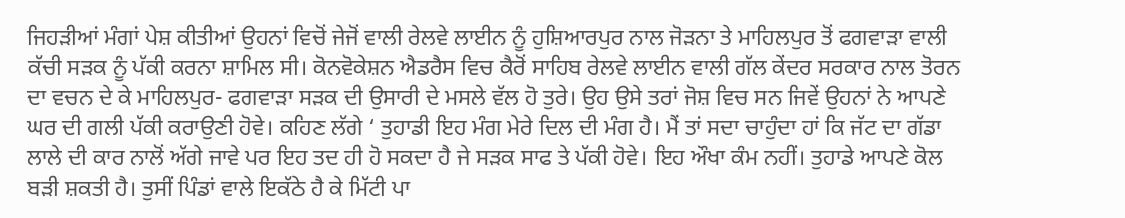ਜਿਹੜੀਆਂ ਮੰਗਾਂ ਪੇਸ਼ ਕੀਤੀਆਂ ਉਹਨਾਂ ਵਿਚੋਂ ਜੇਜੋਂ ਵਾਲੀ ਰੇਲਵੇ ਲਾਈਨ ਨੂੰ ਹੁਸ਼ਿਆਰਪੁਰ ਨਾਲ ਜੋੜਨਾ ਤੇ ਮਾਹਿਲਪੁਰ ਤੋਂ ਫਗਵਾੜਾ ਵਾਲੀ ਕੱਚੀ ਸੜਕ ਨੂੰ ਪੱਕੀ ਕਰਨਾ ਸ਼ਾਮਿਲ ਸੀ। ਕੋਨਵੋਕੇਸ਼ਨ ਐਡਰੈਸ ਵਿਚ ਕੈਰੋਂ ਸਾਹਿਬ ਰੇਲਵੇ ਲਾਈਨ ਵਾਲੀ ਗੱਲ ਕੇਂਦਰ ਸਰਕਾਰ ਨਾਲ ਤੋਰਨ ਦਾ ਵਚਨ ਦੇ ਕੇ ਮਾਹਿਲਪੁਰ- ਫਗਵਾੜਾ ਸੜਕ ਦੀ ਉਸਾਰੀ ਦੇ ਮਸਲੇ ਵੱਲ ਹੋ ਤੁਰੇ। ਉਹ ਉਸੇ ਤਰਾਂ ਜੋਸ਼ ਵਿਚ ਸਨ ਜਿਵੇਂ ਉਹਨਾਂ ਨੇ ਆਪਣੇ ਘਰ ਦੀ ਗਲੀ ਪੱਕੀ ਕਰਾਉਣੀ ਹੋਵੇ। ਕਹਿਣ ਲੱਗੇ ‘ ਤੁਹਾਡੀ ਇਹ ਮੰਗ ਮੇਰੇ ਦਿਲ ਦੀ ਮੰਗ ਹੈ। ਮੈਂ ਤਾਂ ਸਦਾ ਚਾਹੁੰਦਾ ਹਾਂ ਕਿ ਜੱਟ ਦਾ ਗੱਡਾ ਲਾਲੇ ਦੀ ਕਾਰ ਨਾਲੋਂ ਅੱਗੇ ਜਾਵੇ ਪਰ ਇਹ ਤਦ ਹੀ ਹੋ ਸਕਦਾ ਹੈ ਜੇ ਸੜਕ ਸਾਫ ਤੇ ਪੱਕੀ ਹੋਵੇ। ਇਹ ਔਖਾ ਕੰਮ ਨਹੀਂ। ਤੁਹਾਡੇ ਆਪਣੇ ਕੋਲ ਬੜੀ ਸ਼ਕਤੀ ਹੈ। ਤੁਸੀਂ ਪਿੰਡਾਂ ਵਾਲੇ ਇਕੱਠੇ ਹੈ ਕੇ ਮਿੱਟੀ ਪਾ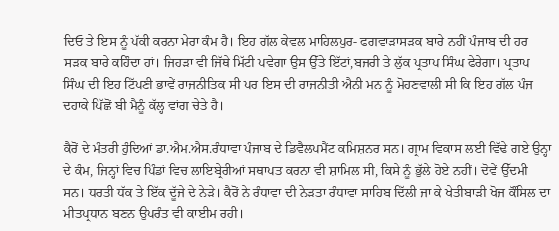ਦਿਓ ਤੇ ਇਸ ਨੂੰ ਪੱਕੀ ਕਰਨਾ ਮੇਰਾ ਕੰਮ ਹੈ। ਇਹ ਗੱਲ ਕੇਵਲ ਮਾਹਿਲਪੁਰ- ਫਗਵਾੜਾਸੜਕ ਬਾਰੇ ਨਹੀਂ ਪੰਜਾਬ ਦੀ ਹਰ ਸੜਕ ਬਾਰੇ ਕਹਿੰਦਾ ਹਾਂ। ਜਿਹੜਾ ਵੀ ਜਿੱਥੇ ਮਿੱਟੀ ਪਵੇਗਾ ਉਸ ਉੱਤੇ ਇੱਟਾਂ,ਬਜਰੀ ਤੇ ਲੁੱਕ ਪ੍ਰਤਾਪ ਸਿੰਘ ਫੇਰੇਗਾ। ਪ੍ਰਤਾਪ ਸਿੰਘ ਦੀ ਇਹ ਟਿੱਪਣੀ ਭਾਵੇਂ ਰਾਜਨੀਤਿਕ ਸੀ ਪਰ ਇਸ ਦੀ ਰਾਜਨੀਤੀ ਐਨੀ ਮਨ ਨੂੰ ਮੋਹਣਵਾਲੀ ਸੀ ਕਿ ਇਹ ਗੱਲ ਪੰਜ ਦਹਾਕੇ ਪਿੱਛੋਂ ਬੀ ਮੈਨੂੰ ਕੱਲ੍ਹ ਵਾਂਗ ਚੇਤੇ ਹੈ।

ਕੈਰੋਂ ਦੇ ਮੰਤਰੀ ਹੁੰਦਿਆਂ ਡਾ.ਐਮ.ਐਸ.ਰੰਧਾਵਾ ਪੰਜਾਬ ਦੇ ਡਿਵੈਲਪਮੈਂਟ ਕਮਿਸ਼ਨਰ ਸਨ। ਗ੍ਰਾਮ ਵਿਕਾਸ ਲਈ ਵਿੱਢੇ ਗਏ ਉਨ੍ਹਾ ਦੇ ਕੰਮ, ਜਿਨ੍ਹਾਂ ਵਿਚ ਪਿੰਡਾਂ ਵਿਚ ਲਾਇਬ੍ਰੇਰੀਆਂ ਸਥਾਪਤ ਕਰਨਾ ਵੀ ਸ਼ਾਮਿਲ ਸੀ, ਕਿਸੇ ਨੂੰ ਭੁੱਲੇ ਹੋਏ ਨਹੀਂ। ਦੋਵੇਂ ਉੱਦਮੀ ਸਨ। ਧਰਤੀ ਧੱਕ ਤੇ ਇੱਕ ਦੂੱਜੇ ਦੇ ਨੇੜੇ। ਕੈਰੋਂ ਨੇ ਰੰਧਾਵਾ ਦੀ ਨੇੜਤਾ ਰੰਧਾਵਾ ਸਾਹਿਬ ਦਿੱਲੀ ਜਾ ਕੇ ਖੇਤੀਬਾੜੀ ਖੋਜ ਕੌਂਸਿਲ ਦਾ ਮੀਤਪ੍ਰਧਾਨ ਬਣਨ ਉਪਰੰਤ ਵੀ ਕਾਈਮ ਰਹੀ।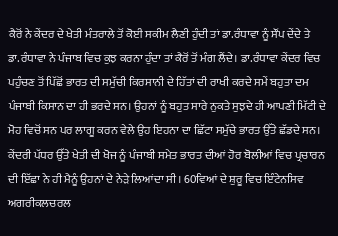ਕੈਰੋਂ ਨੇ ਕੇਂਦਰ ਦੇ ਖੇਤੀ ਮੰਤਰਾਲੇ ਤੋਂ ਕੋਈ ਸਕੀਮ ਲੈਣੀ ਹੁੰਦੀ ਤਾਂ ਡਾ.ਰੰਧਾਵਾ ਨੂੰ ਸੌਂਪ ਦੇਂਦੇ ਤੇ ਡਾ.ਰੰਧਾਵਾ ਨੇ ਪੰਜਾਬ ਵਿਚ ਕੁਝ ਕਰਨਾ ਹੁੰਦਾ ਤਾਂ ਕੈਰੋਂ ਤੋਂ ਮੰਗ ਲੈਂਦੇ। ਡਾ.ਰੰਧਾਵਾ ਕੇਂਦਰ ਵਿਚ ਪਹੁੰਚਣ ਤੋਂ ਪਿੱਛੋਂ ਭਾਰਤ ਦੀ ਸਮੁੱਚੀ ਕਿਰਸਾਨੀ ਦੇ ਹਿੱਤਾਂ ਦੀ ਰਾਖੀ ਕਰਦੇ ਸਮੇਂ ਬਹੁਤਾ ਦਮ ਪੰਜਾਬੀ ਕਿਸਾਨ ਦਾ ਹੀ ਭਰਦੇ ਸਨ। ਉਹਨਾਂ ਨੂੰ ਬਹੁਤ ਸਾਰੇ ਨੁਕਤੇ ਸੁਝਦੇ ਹੀ ਆਪਣੀ ਮਿੱਟੀ ਦੇ ਮੋਹ ਵਿਚੋਂ ਸਨ ਪਰ ਲਾਗੂ ਕਰਨ ਵੇਲੇ ਉਹ ਇਹਨਾ ਦਾ ਛਿੱਟਾ ਸਮੁੱਚੇ ਭਾਰਤ ਉੱਤੇ ਛੱਡਦੇ ਸਨ। ਕੇਂਦਰੀ ਪੱਧਰ ਉੱਤੇ ਖੇਤੀ ਦੀ ਖੋਜ ਨੂੰ ਪੰਜਾਬੀ ਸਮੇਤ ਭਾਰਤ ਦੀਆਂ ਹੋਰ ਬੋਲੀਆਂ ਵਿਚ ਪ੍ਰਚਾਰਨ ਦੀ ਇੱਛਾ ਨੇ ਹੀ ਮੈਨੂੰ ਉਹਨਾਂ ਦੇ ਨੇੜੇ ਲਿਆਂਦਾ ਸੀ। 60ਵਿਆਂ ਦੇ ਸ਼ੁਰੂ ਵਿਚ ਇੰਟੇਨਸਿਵ ਅਗਰੀਕਲਚਰਲ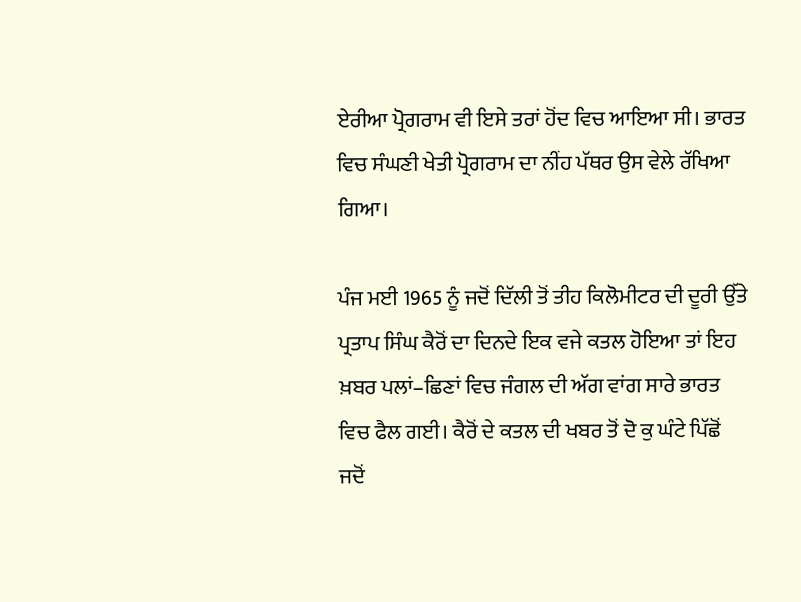ਏਰੀਆ ਪ੍ਰੋਗਰਾਮ ਵੀ ਇਸੇ ਤਰਾਂ ਹੋਂਦ ਵਿਚ ਆਇਆ ਸੀ। ਭਾਰਤ ਵਿਚ ਸੰਘਣੀ ਖੇਤੀ ਪ੍ਰੋਗਰਾਮ ਦਾ ਨੀਂਹ ਪੱਥਰ ਉਸ ਵੇਲੇ ਰੱਖਿਆ ਗਿਆ।

ਪੰਜ ਮਈ 1965 ਨੂੰ ਜਦੋਂ ਦਿੱਲੀ ਤੋਂ ਤੀਹ ਕਿਲੋਮੀਟਰ ਦੀ ਦੂਰੀ ਉੱਤੇ ਪ੍ਰਤਾਪ ਸਿੰਘ ਕੈਰੋਂ ਦਾ ਦਿਨਦੇ ਇਕ ਵਜੇ ਕਤਲ ਹੋਇਆ ਤਾਂ ਇਹ ਖ਼ਬਰ ਪਲਾਂ–ਛਿਣਾਂ ਵਿਚ ਜੰਗਲ ਦੀ ਅੱਗ ਵਾਂਗ ਸਾਰੇ ਭਾਰਤ ਵਿਚ ਫੈਲ ਗਈ। ਕੈਰੋਂ ਦੇ ਕਤਲ ਦੀ ਖਬਰ ਤੋਂ ਦੋ ਕੁ ਘੰਟੇ ਪਿੱਛੋਂ ਜਦੋਂ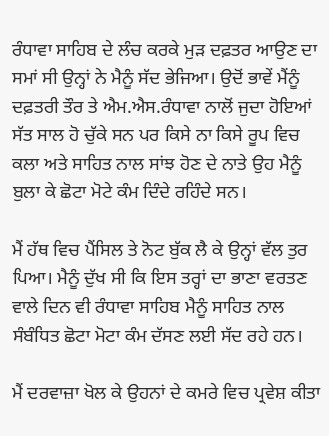ਰੰਧਾਵਾ ਸਾਹਿਬ ਦੇ ਲੰਚ ਕਰਕੇ ਮੁੜ ਦਫ਼ਤਰ ਆਉਣ ਦਾ ਸਮਾਂ ਸੀ ਉਨ੍ਹਾਂ ਨੇ ਮੈਨੂੰ ਸੱਦ ਭੇਜਿਆ। ਉਦੋਂ ਭਾਵੇਂ ਮੈਂਨੂੰ ਦਫ਼ਤਰੀ ਤੌਰ ਤੇ ਐਮ.ਐਸ.ਰੰਧਾਵਾ ਨਾਲੋਂ ਜੁਦਾ ਹੋਇਆਂ ਸੱਤ ਸਾਲ ਹੋ ਚੁੱਕੇ ਸਨ ਪਰ ਕਿਸੇ ਨਾ ਕਿਸੇ ਰੂਪ ਵਿਚ ਕਲਾ ਅਤੇ ਸਾਹਿਤ ਨਾਲ ਸਾਂਝ ਹੋਣ ਦੇ ਨਾਤੇ ਉਹ ਮੈਨੂੰ ਬੁਲਾ ਕੇ ਛੋਟਾ ਮੋਟੇ ਕੰਮ ਦਿੰਦੇ ਰਹਿੰਦੇ ਸਨ।

ਮੈਂ ਹੱਥ ਵਿਚ ਪੈਂਸਿਲ ਤੇ ਨੋਟ ਬੁੱਕ ਲੈ ਕੇ ਉਨ੍ਹਾਂ ਵੱਲ ਤੁਰ ਪਿਆ। ਮੈਨੂੰ ਦੁੱਖ ਸੀ ਕਿ ਇਸ ਤਰ੍ਹਾਂ ਦਾ ਭਾਣਾ ਵਰਤਣ ਵਾਲੇ ਦਿਨ ਵੀ ਰੰਧਾਵਾ ਸਾਹਿਬ ਮੈਨੂੰ ਸਾਹਿਤ ਨਾਲ ਸੰਬੰਧਿਤ ਛੋਟਾ ਮੋਟਾ ਕੰਮ ਦੱਸਣ ਲਈ ਸੱਦ ਰਹੇ ਹਨ।

ਮੈਂ ਦਰਵਾਜ਼ਾ ਖੋਲ ਕੇ ਉਹਨਾਂ ਦੇ ਕਮਰੇ ਵਿਚ ਪ੍ਰਵੇਸ਼ ਕੀਤਾ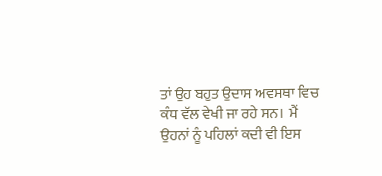ਤਾਂ ਉਹ ਬਹੁਤ ਉਦਾਸ ਅਵਸਥਾ ਵਿਚ ਕੰਧ ਵੱਲ ਵੇਖੀ ਜਾ ਰਹੇ ਸਨ।  ਮੈਂ ਉਹਨਾਂ ਨੂੰ ਪਹਿਲਾਂ ਕਦੀ ਵੀ ਇਸ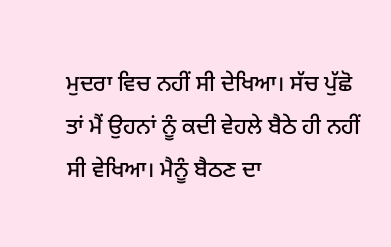ਮੁਦਰਾ ਵਿਚ ਨਹੀਂ ਸੀ ਦੇਖਿਆ। ਸੱਚ ਪੁੱਛੋ ਤਾਂ ਮੈਂ ਉਹਨਾਂ ਨੂੰ ਕਦੀ ਵੇਹਲੇ ਬੈਠੇ ਹੀ ਨਹੀਂ ਸੀ ਵੇਖਿਆ। ਮੈਨੂੰ ਬੈਠਣ ਦਾ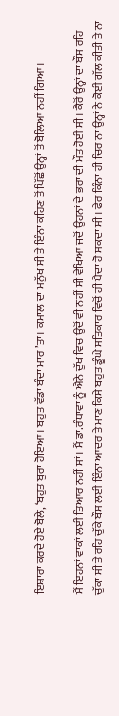ਇਸ਼ਾਰਾ ਕਰਦੇ ਹੋਏ ਬੋਲੇ, ‘ਬਹੁਤ ਬੁਰਾ ਹੋਇਆ। ਬਹੁਤ ਵੱਡਾ ਬੰਦਾ ਮਾਰ ’ਤਾ। ਕਮਾਲ ਦਾ ਮਨੁੱਖ ਸੀ ਤੇ ਇੰਨਾ ਕਹਿਣ ਤੋਂ ਪਿੱਛੋਂ ਉਨ੍ਹਾਂ ਤੋਂ ਬੋਲਿਆ ਨਹੀਂ ਗਿਆ।

ਮੈਂ ਇਹਨਾਂ ਵਾਕਾਂ ਲਈ ਤਿਆਰ ਨਹੀਂ ਸਾਂ। ਮੈਂ ਡਾ.ਰੰਧਾਵਾ ਨੂੰ ਐਨੇ ਦੁੱਖ ਵਿਚ ਉਦੋਂ ਵੀ ਨਹੀਂ ਸੀ ਵੇਖਿਆ ਜਦੋਂ ਉਹਨਾਂ ਦੇ ਭਰਾ ਦੀ ਮੌਤ ਹੋਈ ਸੀ। ਕੈਰੋਂ ਉਨ੍ਹਾਂ ਦਾ ਬੌਸ ਰਹਿ ਚੁੱਕਾ ਸੀ ਤੇ ਰਹਿ ਚੁੱਕੇ ਬੌਸ ਲਈ ਇੰਨਾ ਆਦਰ ਤੇ ਮਾਣ ਕਿਸੇ ਬਹੁਤ ਡੂੰਘੇ ਸਤਿਕਾਰ ਵਿਚੋਂ ਹੀ ਪੈਦਾ ਹੋ ਸਕਦਾ ਸੀ। ਫੇਰ ਕਿੰਨਾ ਹੀ ਚਿਰ ਨਾ ਉਨ੍ਹਾਂ ਨੇ ਕੋਈ ਗੱਲ ਕੀਤੀ ਤੇ ਨਾ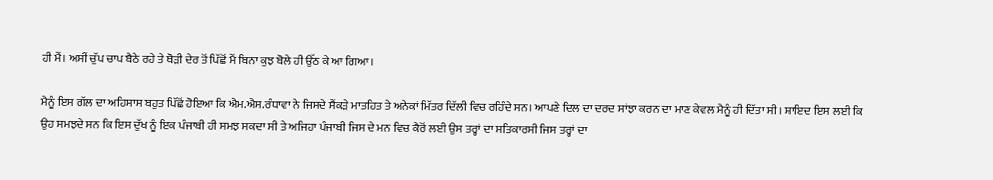ਹੀ ਮੈਂ। ਅਸੀਂ ਚੁੱਪ ਚਾਪ ਬੈਠੇ ਰਹੇ ਤੇ ਥੋੜੀ ਦੇਰ ਤੋਂ ਪਿੱਛੋਂ ਮੈਂ ਬਿਨਾ ਕੁਝ ਬੋਲੇ ਹੀ ਉੱਠ ਕੇ ਆ ਗਿਆ।

ਮੈਨੂੰ ਇਸ ਗੱਲ ਦਾ ਅਹਿਸਾਸ ਬਹੁਤ ਪਿੱਛੋਂ ਹੋਇਆ ਕਿ ਐਮ.ਐਸ.ਰੰਧਾਵਾ ਨੇ ਜਿਸਦੇ ਸੈਂਕੜੇ ਮਾਤਹਿਤ ਤੇ ਅਨੇਕਾਂ ਮਿੱਤਰ ਦਿੱਲੀ ਵਿਚ ਰਹਿੰਦੇ ਸਨ। ਆਪਣੇ ਦਿਲ ਦਾ ਦਰਦ ਸਾਂਝਾ ਕਰਨ ਦਾ ਮਾਣ ਕੇਵਲ ਮੈਨੂੰ ਹੀ ਦਿੱਤਾ ਸੀ। ਸ਼ਾਇਦ ਇਸ ਲਈ ਕਿ ਉਹ ਸਮਝਦੇ ਸਨ ਕਿ ਇਸ ਦੁੱਖ ਨੂੰ ਇਕ ਪੰਜਾਬੀ ਹੀ ਸਮਝ ਸਕਦਾ ਸੀ ਤੇ ਅਜਿਹਾ ਪੰਜਾਬੀ ਜਿਸ ਦੇ ਮਨ ਵਿਚ ਕੈਰੋਂ ਲਈ ਉਸ ਤਰ੍ਹਾਂ ਦਾ ਸਤਿਕਾਰਸੀ ਜਿਸ ਤਰ੍ਹਾਂ ਦਾ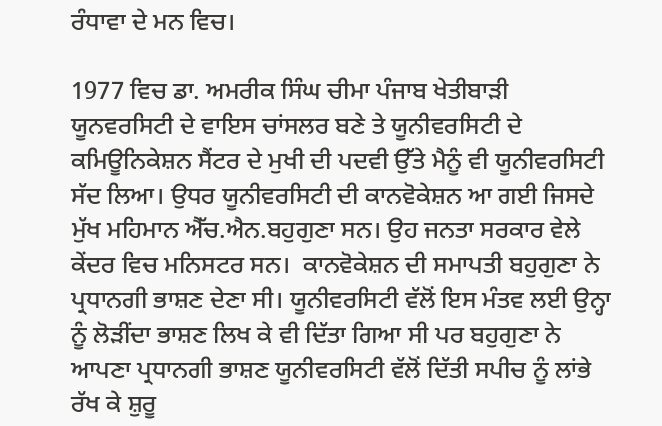ਰੰਧਾਵਾ ਦੇ ਮਨ ਵਿਚ।

1977 ਵਿਚ ਡਾ. ਅਮਰੀਕ ਸਿੰਘ ਚੀਮਾ ਪੰਜਾਬ ਖੇਤੀਬਾੜੀ ਯੂਨਵਰਸਿਟੀ ਦੇ ਵਾਇਸ ਚਾਂਸਲਰ ਬਣੇ ਤੇ ਯੂਨੀਵਰਸਿਟੀ ਦੇ ਕਮਿਊਨਿਕੇਸ਼ਨ ਸੈਂਟਰ ਦੇ ਮੁਖੀ ਦੀ ਪਦਵੀ ਉੱਤੇ ਮੈਨੂੰ ਵੀ ਯੂਨੀਵਰਸਿਟੀ ਸੱਦ ਲਿਆ। ਉਧਰ ਯੂਨੀਵਰਸਿਟੀ ਦੀ ਕਾਨਵੋਕੇਸ਼ਨ ਆ ਗਈ ਜਿਸਦੇ ਮੁੱਖ ਮਹਿਮਾਨ ਐੱਚ.ਐਨ.ਬਹੁਗੁਣਾ ਸਨ। ਉਹ ਜਨਤਾ ਸਰਕਾਰ ਵੇਲੇ ਕੇਂਦਰ ਵਿਚ ਮਨਿਸਟਰ ਸਨ।  ਕਾਨਵੋਕੇਸ਼ਨ ਦੀ ਸਮਾਪਤੀ ਬਹੁਗੁਣਾ ਨੇ ਪ੍ਰਧਾਨਗੀ ਭਾਸ਼ਣ ਦੇਣਾ ਸੀ। ਯੂਨੀਵਰਸਿਟੀ ਵੱਲੋਂ ਇਸ ਮੰਤਵ ਲਈ ਉਨ੍ਹਾ ਨੂੰ ਲੋੜੀਂਦਾ ਭਾਸ਼ਣ ਲਿਖ ਕੇ ਵੀ ਦਿੱਤਾ ਗਿਆ ਸੀ ਪਰ ਬਹੁਗੁਣਾ ਨੇ ਆਪਣਾ ਪ੍ਰਧਾਨਗੀ ਭਾਸ਼ਣ ਯੂਨੀਵਰਸਿਟੀ ਵੱਲੋਂ ਦਿੱਤੀ ਸਪੀਚ ਨੂੰ ਲਾਂਭੇ ਰੱਖ ਕੇ ਸ਼ੁਰੂ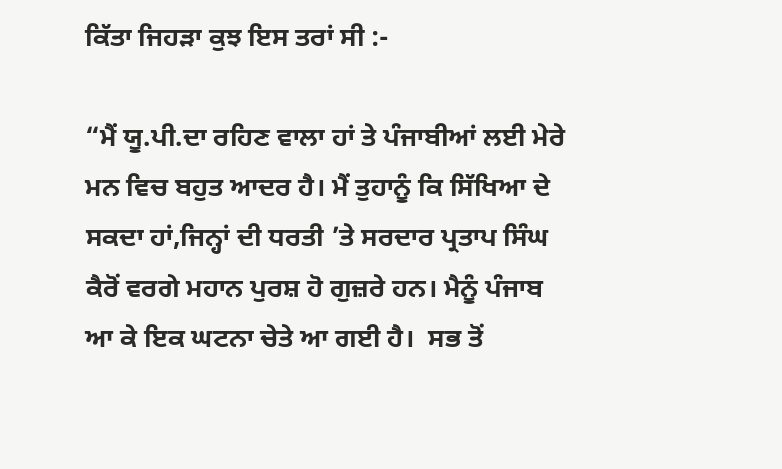ਕਿੱਤਾ ਜਿਹੜਾ ਕੁਝ ਇਸ ਤਰਾਂ ਸੀ :-

“ਮੈਂ ਯੂ.ਪੀ.ਦਾ ਰਹਿਣ ਵਾਲਾ ਹਾਂ ਤੇ ਪੰਜਾਬੀਆਂ ਲਈ ਮੇਰੇ ਮਨ ਵਿਚ ਬਹੁਤ ਆਦਰ ਹੈ। ਮੈਂ ਤੁਹਾਨੂੰ ਕਿ ਸਿੱਖਿਆ ਦੇ ਸਕਦਾ ਹਾਂ,ਜਿਨ੍ਹਾਂ ਦੀ ਧਰਤੀ ’ਤੇ ਸਰਦਾਰ ਪ੍ਰਤਾਪ ਸਿੰਘ ਕੈਰੋਂ ਵਰਗੇ ਮਹਾਨ ਪੁਰਸ਼ ਹੋ ਗੁਜ਼ਰੇ ਹਨ। ਮੈਨੂੰ ਪੰਜਾਬ ਆ ਕੇ ਇਕ ਘਟਨਾ ਚੇਤੇ ਆ ਗਈ ਹੈ।  ਸਭ ਤੋਂ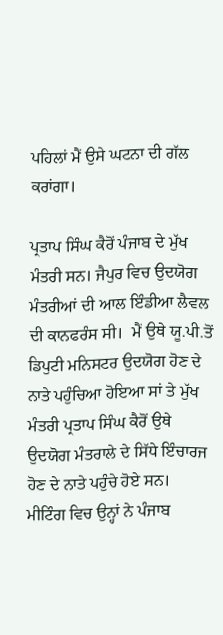ਪਹਿਲਾਂ ਮੈਂ ਉਸੇ ਘਟਨਾ ਦੀ ਗੱਲ ਕਰਾਂਗਾ।

ਪ੍ਰਤਾਪ ਸਿੰਘ ਕੈਰੋਂ ਪੰਜਾਬ ਦੇ ਮੁੱਖ ਮੰਤਰੀ ਸਨ। ਜੈਪੁਰ ਵਿਚ ਉਦਯੋਗ ਮੰਤਰੀਆਂ ਦੀ ਆਲ ਇੰਡੀਆ ਲੈਵਲ  ਦੀ ਕਾਨਫਰੰਸ ਸੀ।  ਮੈਂ ਉਥੇ ਯੂ.ਪੀ.ਤੋਂ ਡਿਪੁਟੀ ਮਨਿਸਟਰ ਉਦਯੋਗ ਹੋਣ ਦੇ ਨਾਤੇ ਪਹੁੰਚਿਆ ਹੋਇਆ ਸਾਂ ਤੇ ਮੁੱਖ ਮੰਤਰੀ ਪ੍ਰਤਾਪ ਸਿੰਘ ਕੈਰੋਂ ਉਥੇ ਉਦਯੋਗ ਮੰਤਰਾਲੇ ਦੇ ਸਿੱਧੇ ਇੰਚਾਰਜ ਹੋਣ ਦੇ ਨਾਤੇ ਪਹੁੰਚੇ ਹੋਏ ਸਨ। ਮੀਟਿੰਗ ਵਿਚ ਉਨ੍ਹਾਂ ਨੇ ਪੰਜਾਬ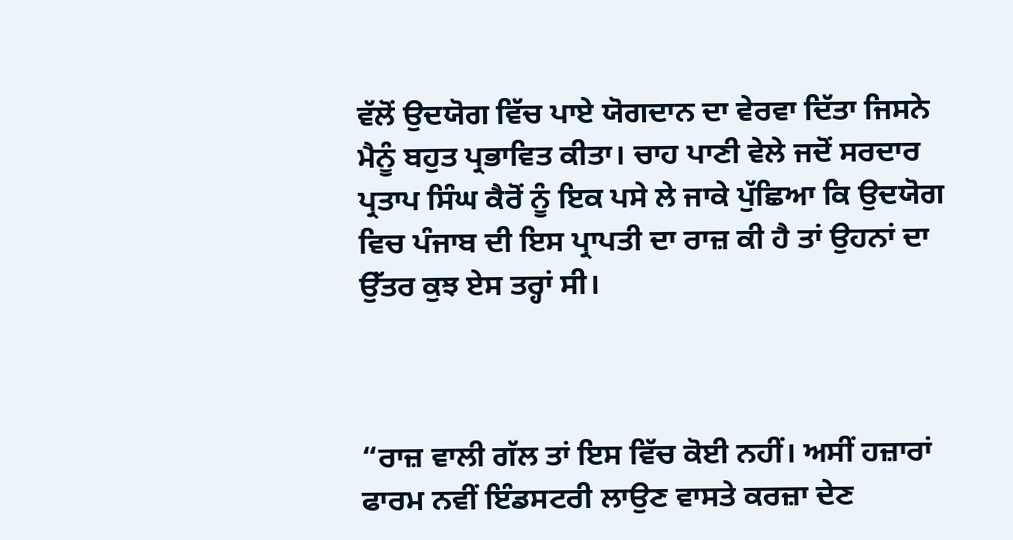ਵੱਲੋਂ ਉਦਯੋਗ ਵਿੱਚ ਪਾਏ ਯੋਗਦਾਨ ਦਾ ਵੇਰਵਾ ਦਿੱਤਾ ਜਿਸਨੇ ਮੈਨੂੰ ਬਹੁਤ ਪ੍ਰਭਾਵਿਤ ਕੀਤਾ। ਚਾਹ ਪਾਣੀ ਵੇਲੇ ਜਦੋਂ ਸਰਦਾਰ ਪ੍ਰਤਾਪ ਸਿੰਘ ਕੈਰੋਂ ਨੂੰ ਇਕ ਪਸੇ ਲੇ ਜਾਕੇ ਪੁੱਛਿਆ ਕਿ ਉਦਯੋਗ ਵਿਚ ਪੰਜਾਬ ਦੀ ਇਸ ਪ੍ਰਾਪਤੀ ਦਾ ਰਾਜ਼ ਕੀ ਹੈ ਤਾਂ ਉਹਨਾਂ ਦਾ ਉੱਤਰ ਕੁਝ ਏਸ ਤਰ੍ਹਾਂ ਸੀ।



“ਰਾਜ਼ ਵਾਲੀ ਗੱਲ ਤਾਂ ਇਸ ਵਿੱਚ ਕੋਈ ਨਹੀਂ। ਅਸੀਂ ਹਜ਼ਾਰਾਂ ਫਾਰਮ ਨਵੀਂ ਇੰਡਸਟਰੀ ਲਾਉਣ ਵਾਸਤੇ ਕਰਜ਼ਾ ਦੇਣ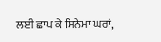ਲਈ ਛਾਪ ਕੇ ਸਿਨੇਮਾ ਘਰਾਂ,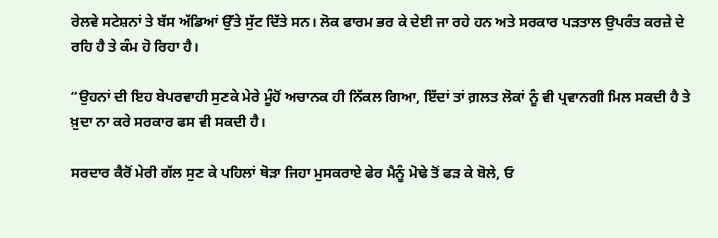ਰੇਲਵੇ ਸਟੇਸ਼ਨਾਂ ਤੇ ਬੱਸ ਅੱਡਿਆਂ ਉੱਤੇ ਸੁੱਟ ਦਿੱਤੇ ਸਨ। ਲੋਕ ਫਾਰਮ ਭਰ ਕੇ ਦੇਈ ਜਾ ਰਹੇ ਹਨ ਅਤੇ ਸਰਕਾਰ ਪੜਤਾਲ ਉਪਰੰਤ ਕਰਜ਼ੇ ਦੇ ਰਹਿ ਹੈ ਤੇ ਕੰਮ ਹੋ ਰਿਹਾ ਹੈ।

“ਉਹਨਾਂ ਦੀ ਇਹ ਬੇਪਰਵਾਹੀ ਸੁਣਕੇ ਮੇਰੇ ਮੂੰਹੋਂ ਅਚਾਨਕ ਹੀ ਨਿੱਕਲ ਗਿਆ, ਇੱਦਾਂ ਤਾਂ ਗ਼ਲਤ ਲੋਕਾਂ ਨੂੰ ਵੀ ਪ੍ਰਵਾਨਗੀ ਮਿਲ ਸਕਦੀ ਹੈ ਤੇ ਖ਼ੁਦਾ ਨਾ ਕਰੇ ਸਰਕਾਰ ਫਸ ਵੀ ਸਕਦੀ ਹੈ।

ਸਰਦਾਰ ਕੈਰੋਂ ਮੇਰੀ ਗੱਲ ਸੁਣ ਕੇ ਪਹਿਲਾਂ ਥੋੜਾ ਜਿਹਾ ਮੁਸਕਰਾਏ ਫੇਰ ਮੈਨੂੰ ਮੋਢੇ ਤੋਂ ਫੜ ਕੇ ਬੋਲੇ, ਓ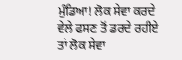ਮੁੰਡਿਆ! ਲੋਕ ਸੇਵਾ ਕਰਦੇ ਵੇਲੇ ਫਸਣ ਤੋਂ ਡਰਦੇ ਰਹੀਏ ਤਾਂ ਲੋਕ ਸੇਵਾ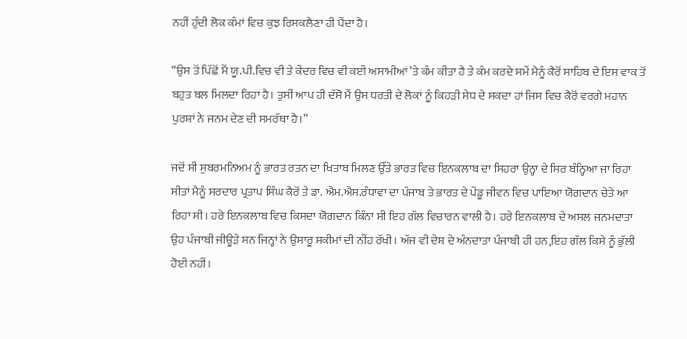ਨਹੀਂ ਹੁੰਦੀ ਲੋਕ ਕੰਮਾਂ ਵਿਚ ਕੁਝ ਰਿਸਕਲੈਣਾ ਹੀ ਪੈਂਦਾ ਹੈ।

“ਉਸ ਤੋਂ ਪਿੱਛੋਂ ਮੈਂ ਯੂ.ਪੀ.ਵਿਚ ਵੀ ਤੇ ਕੇਂਦਰ ਵਿਚ ਵੀ ਕਈ ਅਸਾਮੀਆਂ’ਤੇ ਕੰਮ ਕੀਤਾ ਹੈ ਤੇ ਕੰਮ ਕਰਦੇ ਸਮੇਂ ਮੈਨੂੰ ਕੈਰੋਂ ਸਾਹਿਬ ਦੇ ਇਸ ਵਾਕ ਤੋਂ ਬਹੁਤ ਬਲ ਮਿਲਦਾ ਰਿਹਾ ਹੈ। ਤੁਸੀਂ ਆਪ ਹੀ ਦੱਸੋ ਮੈਂ ਉਸ ਧਰਤੀ ਦੇ ਲੋਕਾਂ ਨੂੰ ਕਿਹੜੀ ਸੇਧ ਦੇ ਸਕਦਾ ਹਾਂ ਜਿਸ ਵਿਚ ਕੈਰੋਂ ਵਰਗੇ ਮਹਾਨ ਪੁਰਸ਼ਾਂ ਨੇ ਜਨਮ ਦੇਣ ਦੀ ਸਮਰੱਥਾ ਹੈ।”

ਜਦੋਂ ਸੀ ਸੁਬਰਮਨਿਅਮ ਨੂੰ ਭਾਰਤ ਰਤਨ ਦਾ ਖਿਤਾਬ ਮਿਲਣ ਉੱਤੇ ਭਾਰਤ ਵਿਚ ਇਨਕਲਾਬ ਦਾ ਸਿਹਰਾ ਉਨ੍ਹਾ ਦੇ ਸਿਰ ਬੰਨ੍ਹਿਆ ਜਾ ਰਿਹਾ ਸੀਤਾਂ ਮੈਨੂੰ ਸਰਦਾਰ ਪ੍ਰਤਾਪ ਸਿੰਘ ਕੈਰੋਂ ਤੇ ਡਾ. ਐਮ.ਐਸ.ਰੰਧਾਵਾ ਦਾ ਪੰਜਾਬ ਤੇ ਭਾਰਤ ਦੇ ਪੇਂਡੂ ਜੀਵਨ ਵਿਚ ਪਾਇਆ ਯੋਗਦਾਨ ਚੇਤੇ ਆ ਰਿਹਾ ਸੀ। ਹਰੇ ਇਨਕਲਾਬ ਵਿਚ ਕਿਸਦਾ ਯੋਗਦਾਨ ਕਿੰਨਾ ਸੀ ਇਹ ਗੱਲ ਵਿਚਾਰਨ ਵਾਲੀ ਹੈ। ਹਰੇ ਇਨਕਲਾਬ ਦੇ ਅਸਲ ਜਨਮਦਾਤਾ ਉਹ ਪੰਜਾਬੀ ਜੀਊੜੇ ਸਨ ਜਿਨ੍ਹਾਂ ਨੇ ਉਸਾਰੂ ਸਕੀਮਾਂ ਦੀ ਨੀਂਹ ਰੱਖੀ। ਅੱਜ ਵੀ ਦੇਸ਼ ਦੇ ਅੰਨਦਾਤਾ ਪੰਜਾਬੀ ਹੀ ਹਨ,ਇਹ ਗੱਲ ਕਿਸੇ ਨੂੰ ਭੁੱਲੀ ਹੋਈ ਨਹੀਂ।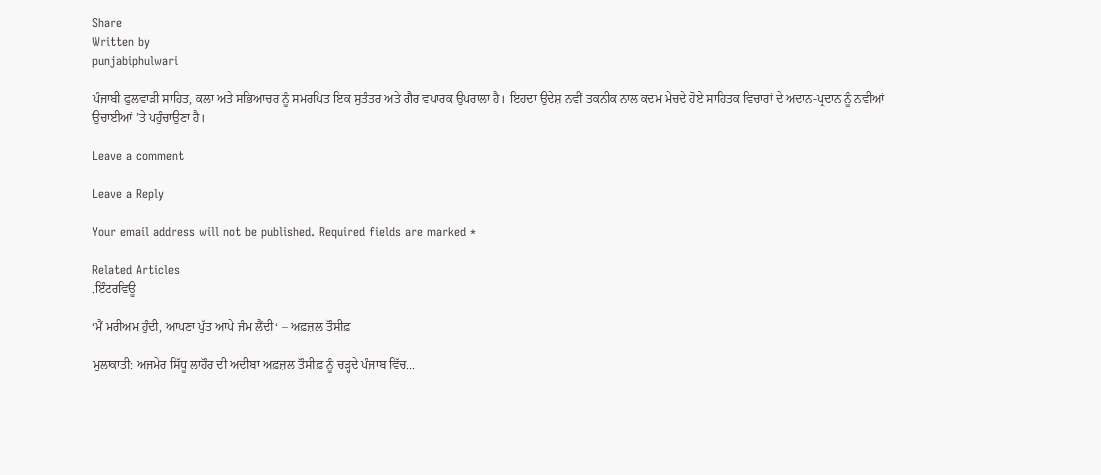Share
Written by
punjabiphulwari

ਪੰਜਾਬੀ ਫੁਲਵਾੜੀ ਸਾਹਿਤ, ਕਲਾ ਅਤੇ ਸਭਿਆਚਰ ਨੂੰ ਸਮਰਪਿਤ ਇਕ ਸੁਤੰਤਰ ਅਤੇ ਗੈਰ ਵਪਾਰਕ ਉਪਰਾਲਾ ਹੈ। ਇਹਦਾ ਉਦੇਸ਼ ਨਵੀਂ ਤਕਨੀਕ ਨਾਲ ਕਦਮ ਮੇਚਦੇ ਹੋਏ ਸਾਹਿਤਕ ਵਿਚਾਰਾਂ ਦੇ ਅਦਾਨ-ਪ੍ਰਦਾਨ ਨੂੰ ਨਵੀਆਂ ਉਚਾਈਆਂ ’ਤੇ ਪਹੁੰਚਾਉਣਾ ਹੈ।

Leave a comment

Leave a Reply

Your email address will not be published. Required fields are marked *

Related Articles
.ਇੰਟਰਵਿਊ

‘ਮੈਂ ਮਰੀਅਮ ਹੁੰਦੀ, ਆਪਣਾ ਪੁੱਤ ਆਪੇ ਜੰਮ ਲੈਂਦੀ‘ – ਅਫ਼ਜ਼ਲ ਤੌਸੀਫ਼

ਮੁਲਾਕਾਤੀ: ਅਜਮੇਰ ਸਿੱਧੂ ਲਾਹੌਰ ਦੀ ਅਦੀਬਾ ਅਫ਼ਜ਼ਲ ਤੌਸੀਫ਼ ਨੂੰ ਚੜ੍ਹਦੇ ਪੰਜਾਬ ਵਿੱਚ...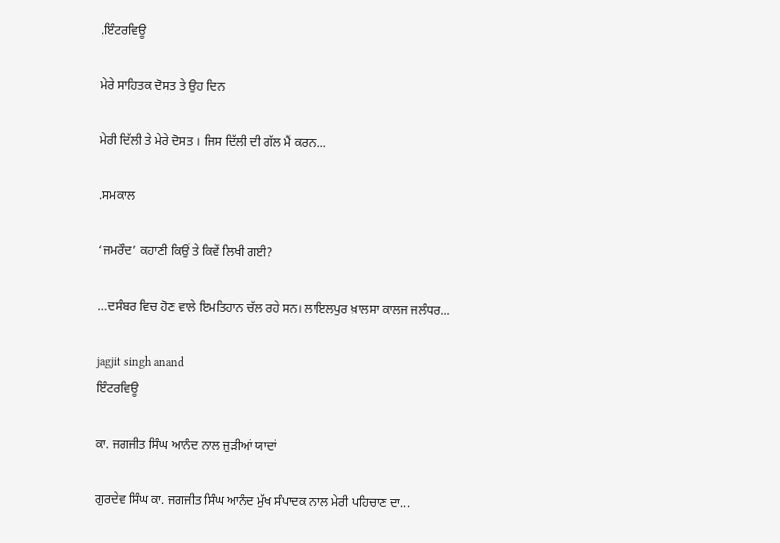.ਇੰਟਰਵਿਊ

ਮੇਰੇ ਸਾਹਿਤਕ ਦੋਸਤ ਤੇ ਉਹ ਦਿਨ

ਮੇਰੀ ਦਿੱਲੀ ਤੇ ਮੇਰੇ ਦੋਸਤ । ਜਿਸ ਦਿੱਲੀ ਦੀ ਗੱਲ ਮੈਂ ਕਰਨ...

.ਸਮਕਾਲ

‘ਜਮਰੌਦ’ ਕਹਾਣੀ ਕਿਉਂ ਤੇ ਕਿਵੇਂ ਲਿਖੀ ਗਈ?

…ਦਸੰਬਰ ਵਿਚ ਹੋਣ ਵਾਲੇ ਇਮਤਿਹਾਨ ਚੱਲ ਰਹੇ ਸਨ। ਲਾਇਲਪੁਰ ਖ਼ਾਲਸਾ ਕਾਲਜ ਜਲੰਧਰ...

jagjit singh anand
ਇੰਟਰਵਿਊ

ਕਾ. ਜਗਜੀਤ ਸਿੰਘ ਆਨੰਦ ਨਾਲ ਜੁੜੀਆਂ ਯਾਦਾਂ

ਗੁਰਦੇਵ ਸਿੰਘ ਕਾ. ਜਗਜੀਤ ਸਿੰਘ ਆਨੰਦ ਮੁੱਖ ਸੰਪਾਦਕ ਨਾਲ ਮੇਰੀ ਪਹਿਚਾਣ ਦਾ...